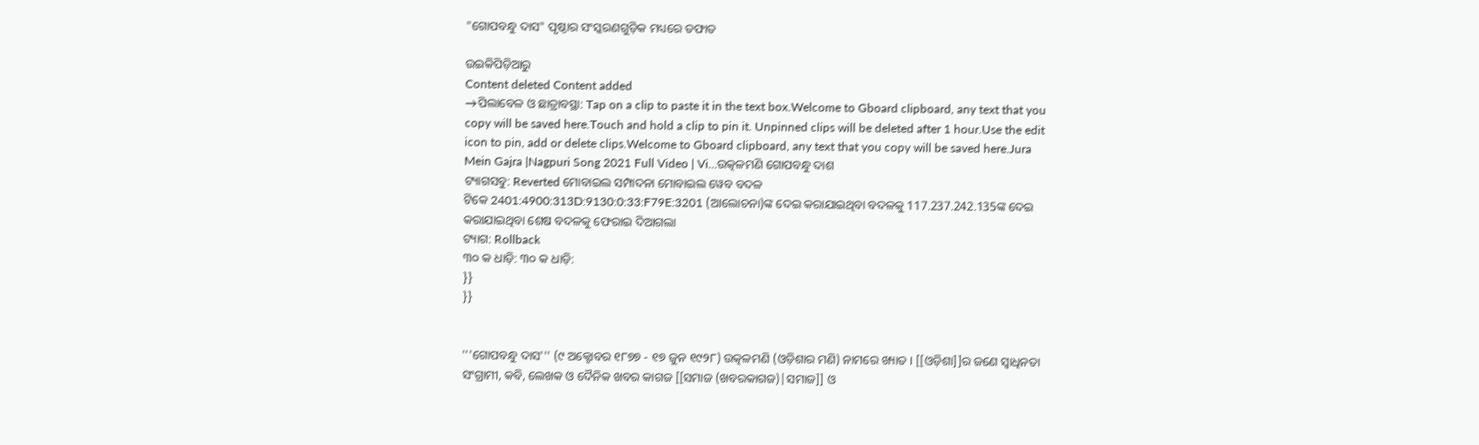"ଗୋପବନ୍ଧୁ ଦାସ" ପୃଷ୍ଠାର ସଂସ୍କରଣ‌ଗୁଡ଼ିକ ମଧ୍ୟରେ ତଫାତ

ଉଇକିପିଡ଼ିଆ‌ରୁ
Content deleted Content added
→ପିଲାବେଳ ଓ ଛାତ୍ରାବସ୍ଥା: Tap on a clip to paste it in the text box.Welcome to Gboard clipboard, any text that you copy will be saved here.Touch and hold a clip to pin it. Unpinned clips will be deleted after 1 hour.Use the edit icon to pin, add or delete clips.Welcome to Gboard clipboard, any text that you copy will be saved here.Jura Mein Gajra |Nagpuri Song 2021 Full Video | Vi...ଉତ୍କଳମଣି ଗୋପବନ୍ଧୁ ଦାଶ
ଟ୍ୟାଗସବୁ: Reverted ମୋବାଇଲ ସମ୍ପାଦନା ମୋବାଇଲ ୱେବ ବଦଳ
ଟିକେ 2401:4900:313D:9130:0:33:F79E:3201 (ଆଲୋଚନା)ଙ୍କ ଦେଇ କରାଯାଇଥିବା ବଦଳକୁ 117.237.242.135ଙ୍କ ଦେଇ କରାଯାଇଥିବା ଶେଷ ବଦଳକୁ ଫେରାଇ ଦିଆଗଲା
ଟ୍ୟାଗ: Rollback
୩୦ କ ଧାଡ଼ି: ୩୦ କ ଧାଡ଼ି:
}}
}}


'''ଗୋପବନ୍ଧୁ ଦାସ''' (୯ ଅକ୍ଟୋବର ୧୮୭୭ - ୧୭ ଜୁନ ୧୯୨୮) ଉତ୍କଳମଣି (ଓଡ଼ିଶାର ମଣି) ନାମରେ ଖ୍ୟାତ । [[ଓଡ଼ିଶା]]ର ଜଣେ ସ୍ୱାଧିନତା ସଂଗ୍ରାମୀ, କବି, ଲେଖକ ଓ ଦୈନିକ ଖବର କାଗଜ [[ସମାଜ (ଖବରକାଗଜ)|ସମାଜ]] ଓ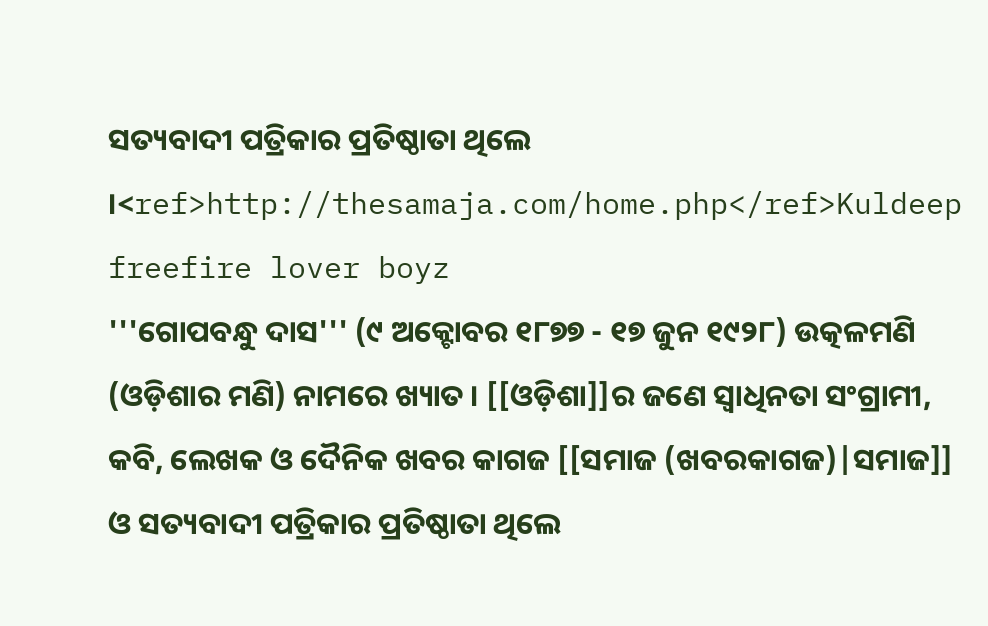ସତ୍ୟବାଦୀ ପତ୍ରିକାର ପ୍ରତିଷ୍ଠାତା ଥିଲେ ।<ref>http://thesamaja.com/home.php</ref>Kuldeep freefire lover boyz
'''ଗୋପବନ୍ଧୁ ଦାସ''' (୯ ଅକ୍ଟୋବର ୧୮୭୭ - ୧୭ ଜୁନ ୧୯୨୮) ଉତ୍କଳମଣି (ଓଡ଼ିଶାର ମଣି) ନାମରେ ଖ୍ୟାତ । [[ଓଡ଼ିଶା]]ର ଜଣେ ସ୍ୱାଧିନତା ସଂଗ୍ରାମୀ, କବି, ଲେଖକ ଓ ଦୈନିକ ଖବର କାଗଜ [[ସମାଜ (ଖବରକାଗଜ)|ସମାଜ]] ଓ ସତ୍ୟବାଦୀ ପତ୍ରିକାର ପ୍ରତିଷ୍ଠାତା ଥିଲେ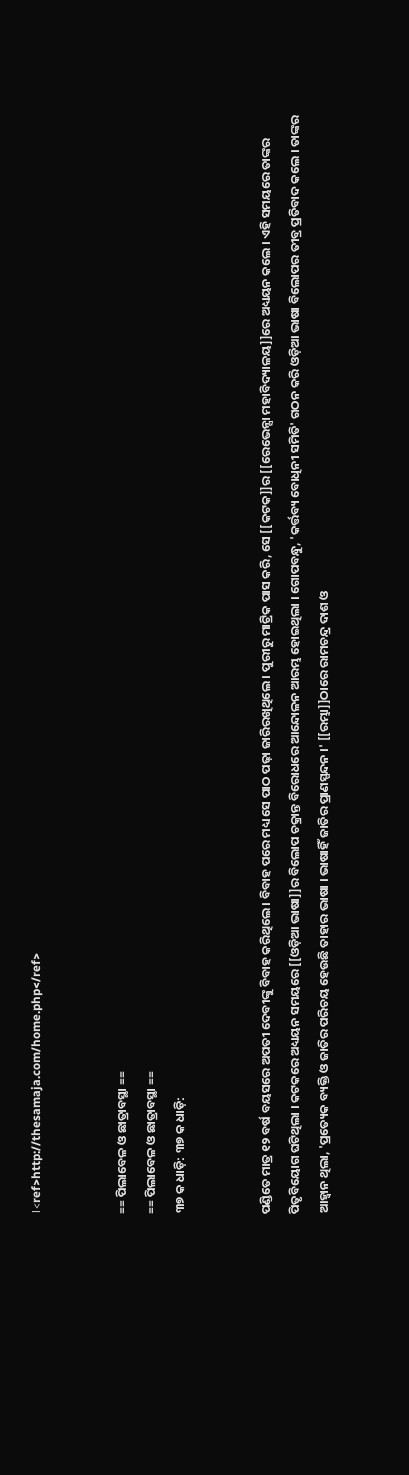।<ref>http://thesamaja.com/home.php</ref>


== ପିଲାବେଳ ଓ ଛାତ୍ରାବସ୍ଥା ==
== ପିଲାବେଳ ଓ ଛାତ୍ରାବସ୍ଥା ==
୩୭ କ ଧାଡ଼ି: ୩୭ କ ଧାଡ଼ି:


ପଣ୍ଡିତେ ମାତ୍ର ୧୨ ବର୍ଷ ବୟସରେ ଅପତୀ ଦେବୀଙ୍କୁ ବିବାହ କରିଥିଲେ । ବିବାହ ପରେ ମଧ୍ୟ ସେ ପାଠ ପଢ଼ା ଜାରିରଖିଥିଲେ । ପୁରୀରୁ ମାଟ୍ରିକ ପାସ କରି, ସେ [[କଟକ]]ର [[ରେଭେନ୍ସା ମହାବିଦ୍ୟାଳୟ]]ରେ ଅଧ୍ୟୟନ କଲେ । ଏହି ସମୟରେ ତାଙ୍କର ପିତୃବିୟୋଗ ଘଟିଥିଲା । କଟକରେ ଅଧ୍ୟୟନ ସମୟରେ [[ଓଡ଼ିଆ ଭାଷା]]ର ବିଲୋପ ଚକ୍ରାନ୍ତ ବିରୋଧରେ ଆନ୍ଦୋଳନ ଆରମ୍ଭ ହୋଇଥିଲା । ଗୋପବନ୍ଧୁ, 'କର୍ତ୍ତବ୍ୟ ବୋଧିନୀ ସମିତି' ଗଠନ କରି ଓଡ଼ିଆ ଭାଷା ବିଲୋପର ତୀବ୍ର ପ୍ରତିବାଦ କଲେ । ତାଙ୍କର ଆହ୍ୱାନ ଥିଲା, 'ପ୍ରତ୍ୟେକ ବ୍ୟକ୍ତି ଓ ଜାତିର ପରିଚୟ ହେଉଛି ତାହାର ଭାଷା । ଭାଷାହିଁ ଜାତିର ପ୍ରାଣସ୍ପନ୍ଦନ ।' [[ରମ୍ଭା]]ଠାରେ ରାମଚନ୍ଦ୍ର ଦାଶ ଓ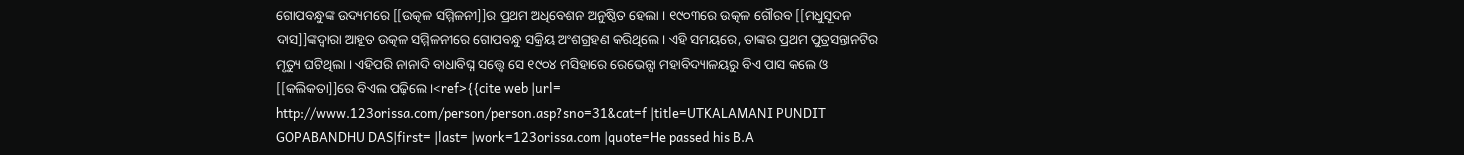ଗୋପବନ୍ଧୁଙ୍କ ଉଦ୍ୟମରେ [[ଉତ୍କଳ ସମ୍ମିଳନୀ]]ର ପ୍ରଥମ ଅଧିବେଶନ ଅନୁଷ୍ଠିତ ହେଲା । ୧୯୦୩ରେ ଉତ୍କଳ ଗୌରବ [[ମଧୁସୂଦନ ଦାସ]]ଙ୍କଦ୍ୱାରା ଆହୂତ ଉତ୍କଳ ସମ୍ମିଳନୀରେ ଗୋପବନ୍ଧୁ ସକ୍ରିୟ ଅଂଶଗ୍ରହଣ କରିଥିଲେ । ଏହି ସମୟରେ, ତାଙ୍କର ପ୍ରଥମ ପୁତ୍ରସନ୍ତାନଟିର ମୃତ୍ୟୁ ଘଟିଥିଲା । ଏହିପରି ନାନାଦି ବାଧାବିଘ୍ନ ସତ୍ତ୍ୱେ ସେ ୧୯୦୪ ମସିହାରେ ରେଭେନ୍ସା ମହାବିଦ୍ୟାଳୟରୁ ବିଏ ପାସ କଲେ ଓ [[କଲିକତା]]ରେ ବିଏଲ ପଢ଼ିଲେ ।<ref>{{cite web |url= http://www.123orissa.com/person/person.asp?sno=31&cat=f |title=UTKALAMANI PUNDIT GOPABANDHU DAS|first= |last= |work=123orissa.com |quote=He passed his B.A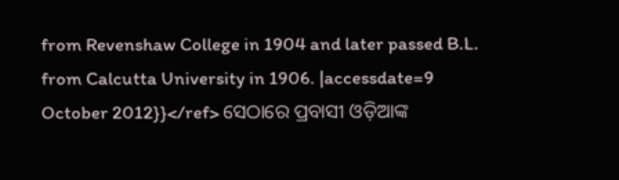from Revenshaw College in 1904 and later passed B.L. from Calcutta University in 1906. |accessdate=9 October 2012}}</ref> ସେଠାରେ ପ୍ରବାସୀ ଓଡ଼ିଆଙ୍କ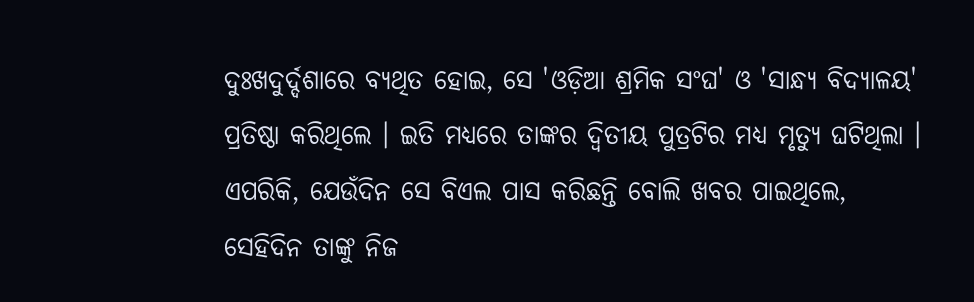ଦୁଃଖଦୁର୍ଦ୍ଦଶାରେ ବ୍ୟଥିତ ହୋଇ, ସେ 'ଓଡ଼ିଆ ଶ୍ରମିକ ସଂଘ' ଓ 'ସାନ୍ଧ୍ୟ ବିଦ୍ୟାଳୟ' ପ୍ରତିଷ୍ଠା କରିଥିଲେ । ଇତି ମଧ୍ୟରେ ତାଙ୍କର ଦ୍ୱିତୀୟ ପୁତ୍ରଟିର ମଧ୍ୟ ମୃତ୍ୟୁ ଘଟିଥିଲା । ଏପରିକି, ଯେଉଁଦିନ ସେ ବିଏଲ ପାସ କରିଛନ୍ତି ବୋଲି ଖବର ପାଇଥିଲେ, ସେହିଦିନ ତାଙ୍କୁ ନିଜ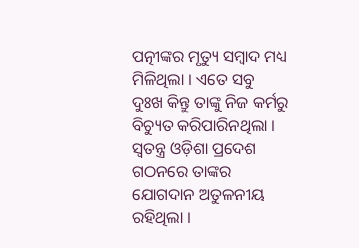ପତ୍ନୀଙ୍କର ମୃତ୍ୟୁ ସମ୍ବାଦ ମଧ୍ୟ ମିଳିଥିଲା । ଏତେ ସବୁ ଦୁଃଖ କିନ୍ତୁ ତାଙ୍କୁ ନିଜ କର୍ମରୁ ବିଚ୍ୟୁତ କରିପାରିନଥିଲା । ସ୍ୱତନ୍ତ୍ର ଓଡ଼ିଶା ପ୍ରଦେଶ ଗଠନରେ ତାଙ୍କର ଯୋଗଦାନ ଅତୁଳନୀୟ ରହିଥିଲା ।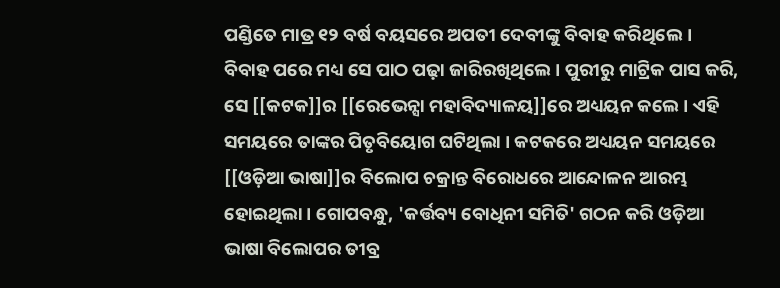ପଣ୍ଡିତେ ମାତ୍ର ୧୨ ବର୍ଷ ବୟସରେ ଅପତୀ ଦେବୀଙ୍କୁ ବିବାହ କରିଥିଲେ । ବିବାହ ପରେ ମଧ୍ୟ ସେ ପାଠ ପଢ଼ା ଜାରିରଖିଥିଲେ । ପୁରୀରୁ ମାଟ୍ରିକ ପାସ କରି, ସେ [[କଟକ]]ର [[ରେଭେନ୍ସା ମହାବିଦ୍ୟାଳୟ]]ରେ ଅଧ୍ୟୟନ କଲେ । ଏହି ସମୟରେ ତାଙ୍କର ପିତୃବିୟୋଗ ଘଟିଥିଲା । କଟକରେ ଅଧ୍ୟୟନ ସମୟରେ [[ଓଡ଼ିଆ ଭାଷା]]ର ବିଲୋପ ଚକ୍ରାନ୍ତ ବିରୋଧରେ ଆନ୍ଦୋଳନ ଆରମ୍ଭ ହୋଇଥିଲା । ଗୋପବନ୍ଧୁ, 'କର୍ତ୍ତବ୍ୟ ବୋଧିନୀ ସମିତି' ଗଠନ କରି ଓଡ଼ିଆ ଭାଷା ବିଲୋପର ତୀବ୍ର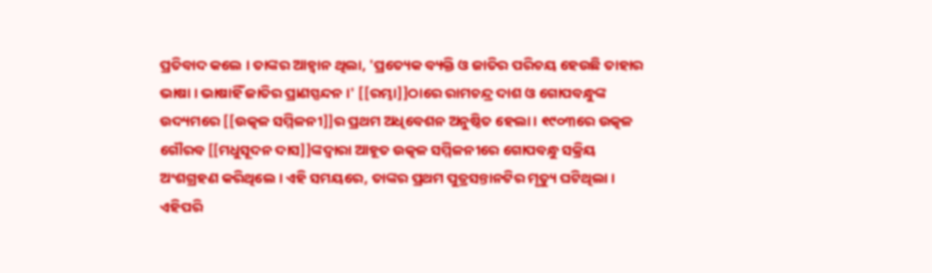ପ୍ରତିବାଦ କଲେ । ତାଙ୍କର ଆହ୍ୱାନ ଥିଲା, 'ପ୍ରତ୍ୟେକ ବ୍ୟକ୍ତି ଓ ଜାତିର ପରିଚୟ ହେଉଛି ତାହାର ଭାଷା । ଭାଷାହିଁ ଜାତିର ପ୍ରାଣସ୍ପନ୍ଦନ ।' [[ରମ୍ଭା]]ଠାରେ ରାମଚନ୍ଦ୍ର ଦାଶ ଓ ଗୋପବନ୍ଧୁଙ୍କ ଉଦ୍ୟମରେ [[ଉତ୍କଳ ସମ୍ମିଳନୀ]]ର ପ୍ରଥମ ଅଧିବେଶନ ଅନୁଷ୍ଠିତ ହେଲା । ୧୯୦୩ରେ ଉତ୍କଳ ଗୌରବ [[ମଧୁସୂଦନ ଦାସ]]ଙ୍କଦ୍ୱାରା ଆହୂତ ଉତ୍କଳ ସମ୍ମିଳନୀରେ ଗୋପବନ୍ଧୁ ସକ୍ରିୟ ଅଂଶଗ୍ରହଣ କରିଥିଲେ । ଏହି ସମୟରେ, ତାଙ୍କର ପ୍ରଥମ ପୁତ୍ରସନ୍ତାନଟିର ମୃତ୍ୟୁ ଘଟିଥିଲା । ଏହିପରି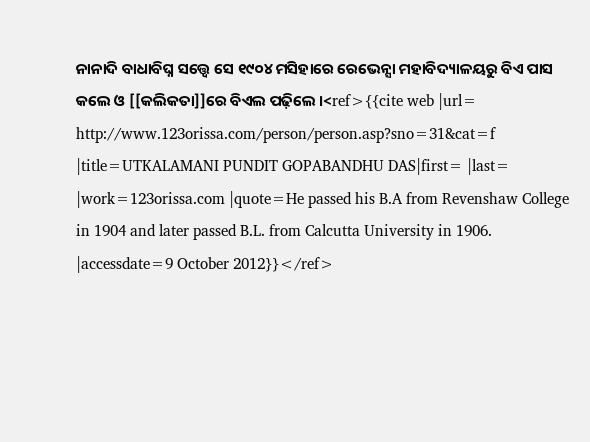ନାନାଦି ବାଧାବିଘ୍ନ ସତ୍ତ୍ୱେ ସେ ୧୯୦୪ ମସିହାରେ ରେଭେନ୍ସା ମହାବିଦ୍ୟାଳୟରୁ ବିଏ ପାସ କଲେ ଓ [[କଲିକତା]]ରେ ବିଏଲ ପଢ଼ିଲେ ।<ref>{{cite web |url= http://www.123orissa.com/person/person.asp?sno=31&cat=f |title=UTKALAMANI PUNDIT GOPABANDHU DAS|first= |last= |work=123orissa.com |quote=He passed his B.A from Revenshaw College in 1904 and later passed B.L. from Calcutta University in 1906. |accessdate=9 October 2012}}</ref>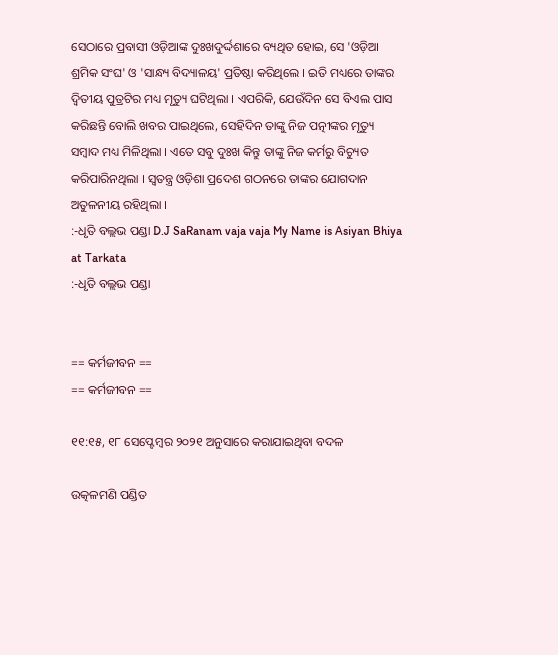ସେଠାରେ ପ୍ରବାସୀ ଓଡ଼ିଆଙ୍କ ଦୁଃଖଦୁର୍ଦ୍ଦଶାରେ ବ୍ୟଥିତ ହୋଇ, ସେ 'ଓଡ଼ିଆ ଶ୍ରମିକ ସଂଘ' ଓ 'ସାନ୍ଧ୍ୟ ବିଦ୍ୟାଳୟ' ପ୍ରତିଷ୍ଠା କରିଥିଲେ । ଇତି ମଧ୍ୟରେ ତାଙ୍କର ଦ୍ୱିତୀୟ ପୁତ୍ରଟିର ମଧ୍ୟ ମୃତ୍ୟୁ ଘଟିଥିଲା । ଏପରିକି, ଯେଉଁଦିନ ସେ ବିଏଲ ପାସ କରିଛନ୍ତି ବୋଲି ଖବର ପାଇଥିଲେ, ସେହିଦିନ ତାଙ୍କୁ ନିଜ ପତ୍ନୀଙ୍କର ମୃତ୍ୟୁ ସମ୍ବାଦ ମଧ୍ୟ ମିଳିଥିଲା । ଏତେ ସବୁ ଦୁଃଖ କିନ୍ତୁ ତାଙ୍କୁ ନିଜ କର୍ମରୁ ବିଚ୍ୟୁତ କରିପାରିନଥିଲା । ସ୍ୱତନ୍ତ୍ର ଓଡ଼ିଶା ପ୍ରଦେଶ ଗଠନରେ ତାଙ୍କର ଯୋଗଦାନ ଅତୁଳନୀୟ ରହିଥିଲା ।
:-ଧୃତି ବଲ୍ଲଭ ପଣ୍ଡା D.J SaRanam vaja vaja My Name is Asiyan Bhiya at Tarkata
:-ଧୃତି ବଲ୍ଲଭ ପଣ୍ଡା


== କର୍ମଜୀବନ ==
== କର୍ମଜୀବନ ==

୧୧:୧୫, ୧୮ ସେପ୍ଟେମ୍ବର ୨୦୨୧ ଅନୁସାରେ କରାଯାଇଥିବା ବଦଳ

ଉତ୍କଳମଣି ପଣ୍ଡିତ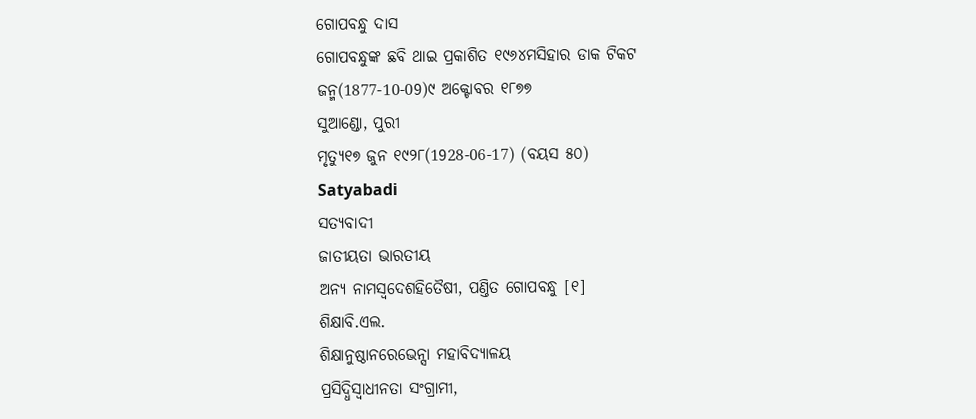ଗୋପବନ୍ଧୁ ଦାସ
ଗୋପବନ୍ଧୁଙ୍କ ଛବି ଥାଇ ପ୍ରକାଶିତ ୧୯୬୪ମସିହାର ଡାକ ଟିକଟ
ଜନ୍ମ(1877-10-09)୯ ଅକ୍ଟୋବର ୧୮୭୭
ସୁଆଣ୍ଡୋ, ପୁରୀ
ମୃତ୍ୟୁ୧୭ ଜୁନ ୧୯୨୮(1928-06-17) (ବୟସ ୫୦)
Satyabadi
ସତ୍ୟବାଦୀ
ଜାତୀୟତା ଭାରତୀୟ
ଅନ୍ୟ ନାମସ୍ୱଦେଶହିତୈଷୀ, ପଣ୍ତିତ ଗୋପବନ୍ଧୁ [୧]
ଶିକ୍ଷାବି.ଏଲ.
ଶିକ୍ଷାନୁଷ୍ଠାନରେଭେନ୍ସା ମହାବିଦ୍ୟାଳୟ
ପ୍ରସିଦ୍ଧିସ୍ୱାଧୀନତା ସଂଗ୍ରାମୀ,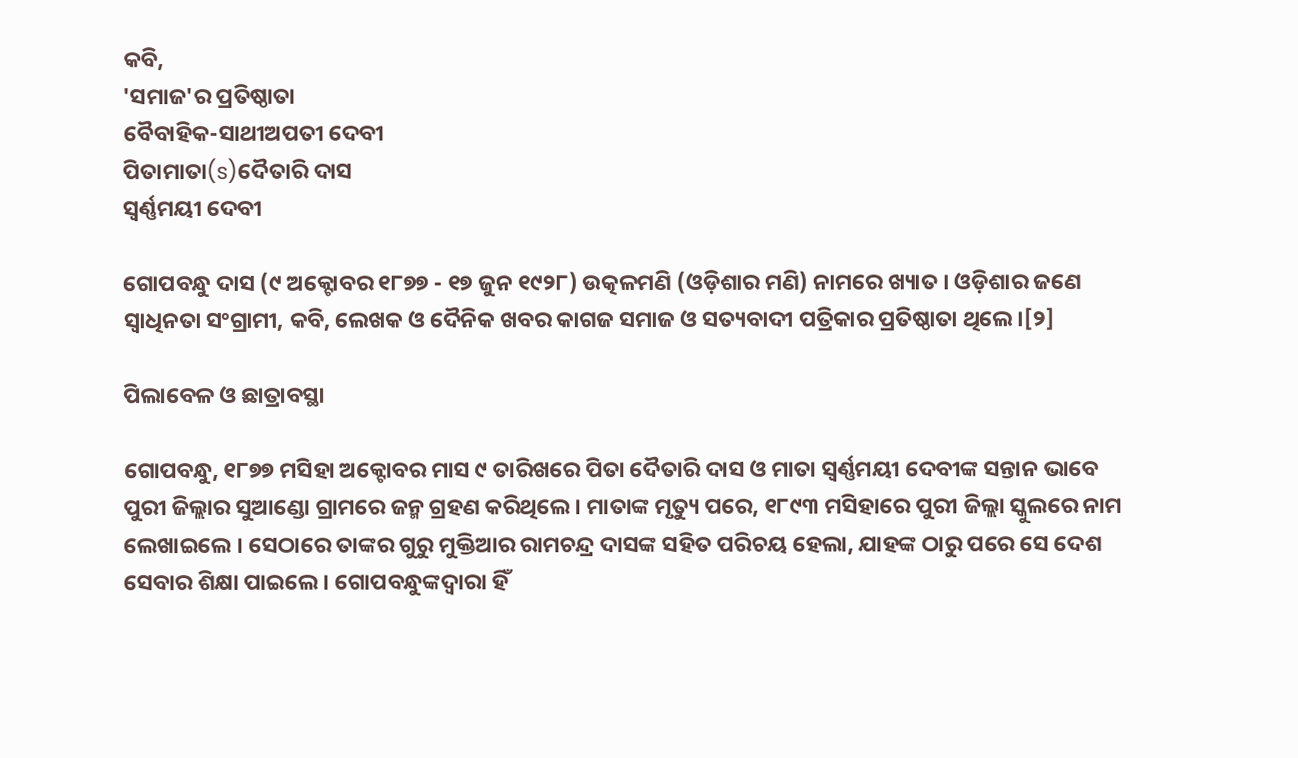କବି,
'ସମାଜ'ର ପ୍ରତିଷ୍ଠାତା
ବୈବାହିକ-ସାଥୀଅପତୀ ଦେବୀ
ପିତାମାତା(s)ଦୈତାରି ଦାସ
ସ୍ୱର୍ଣ୍ଣମୟୀ ଦେବୀ

ଗୋପବନ୍ଧୁ ଦାସ (୯ ଅକ୍ଟୋବର ୧୮୭୭ - ୧୭ ଜୁନ ୧୯୨୮) ଉତ୍କଳମଣି (ଓଡ଼ିଶାର ମଣି) ନାମରେ ଖ୍ୟାତ । ଓଡ଼ିଶାର ଜଣେ ସ୍ୱାଧିନତା ସଂଗ୍ରାମୀ, କବି, ଲେଖକ ଓ ଦୈନିକ ଖବର କାଗଜ ସମାଜ ଓ ସତ୍ୟବାଦୀ ପତ୍ରିକାର ପ୍ରତିଷ୍ଠାତା ଥିଲେ ।[୨]

ପିଲାବେଳ ଓ ଛାତ୍ରାବସ୍ଥା

ଗୋପବନ୍ଧୁ, ୧୮୭୭ ମସିହା ଅକ୍ଟୋବର ମାସ ୯ ତାରିଖରେ ପିତା ଦୈତାରି ଦାସ ଓ ମାତା ସ୍ୱର୍ଣ୍ଣମୟୀ ଦେବୀଙ୍କ ସନ୍ତାନ ଭାବେ ପୁରୀ ଜିଲ୍ଲାର ସୁଆଣ୍ଡୋ ଗ୍ରାମରେ ଜନ୍ମ ଗ୍ରହଣ କରିଥିଲେ । ମାତାଙ୍କ ମୃତ୍ୟୁ ପରେ, ୧୮୯୩ ମସିହାରେ ପୁରୀ ଜିଲ୍ଲା ସ୍କୁଲରେ ନାମ ଲେଖାଇଲେ । ସେଠାରେ ତାଙ୍କର ଗୁରୁ ମୁକ୍ତିଆର ରାମଚନ୍ଦ୍ର ଦାସଙ୍କ ସହିତ ପରିଚୟ ହେଲା, ଯାହଙ୍କ ଠାରୁ ପରେ ସେ ଦେଶ ସେବାର ଶିକ୍ଷା ପାଇଲେ । ଗୋପବନ୍ଧୁଙ୍କଦ୍ୱାରା ହିଁ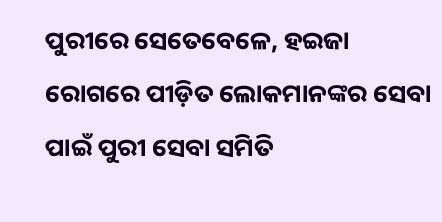ପୁରୀରେ ସେତେବେଳେ, ହଇଜା ରୋଗରେ ପୀଡ଼ିତ ଲୋକମାନଙ୍କର ସେବା ପାଇଁ ପୁରୀ ସେବା ସମିତି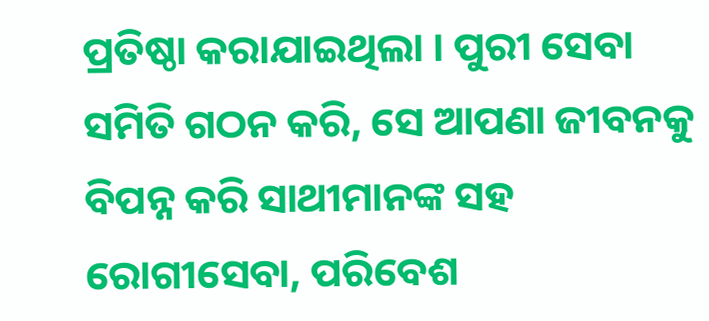ପ୍ରତିଷ୍ଠା କରାଯାଇଥିଲା । ପୁରୀ ସେବା ସମିତି ଗଠନ କରି, ସେ ଆପଣା ଜୀବନକୁ ବିପନ୍ନ କରି ସାଥୀମାନଙ୍କ ସହ ରୋଗୀସେବା, ପରିବେଶ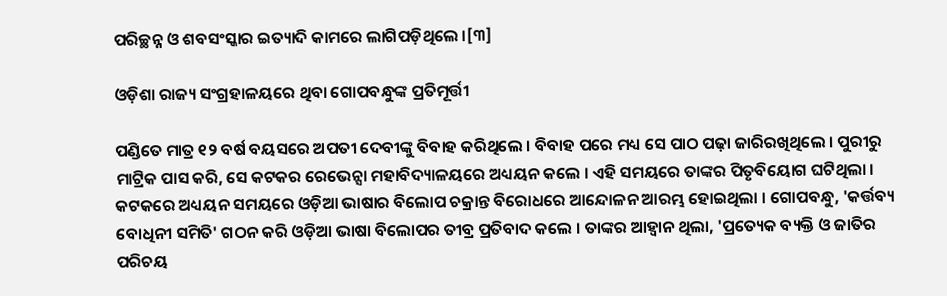ପରିଚ୍ଛନ୍ନ ଓ ଶବସଂସ୍କାର ଇତ୍ୟାଦି କାମରେ ଲାଗିପଡ଼ିଥିଲେ ।[୩]

ଓଡ଼ିଶା ରାଜ୍ୟ ସଂଗ୍ରହାଳୟରେ ଥିବା ଗୋପବନ୍ଧୁଙ୍କ ପ୍ରତିମୂର୍ତ୍ତୀ

ପଣ୍ଡିତେ ମାତ୍ର ୧୨ ବର୍ଷ ବୟସରେ ଅପତୀ ଦେବୀଙ୍କୁ ବିବାହ କରିଥିଲେ । ବିବାହ ପରେ ମଧ୍ୟ ସେ ପାଠ ପଢ଼ା ଜାରିରଖିଥିଲେ । ପୁରୀରୁ ମାଟ୍ରିକ ପାସ କରି, ସେ କଟକର ରେଭେନ୍ସା ମହାବିଦ୍ୟାଳୟରେ ଅଧ୍ୟୟନ କଲେ । ଏହି ସମୟରେ ତାଙ୍କର ପିତୃବିୟୋଗ ଘଟିଥିଲା । କଟକରେ ଅଧ୍ୟୟନ ସମୟରେ ଓଡ଼ିଆ ଭାଷାର ବିଲୋପ ଚକ୍ରାନ୍ତ ବିରୋଧରେ ଆନ୍ଦୋଳନ ଆରମ୍ଭ ହୋଇଥିଲା । ଗୋପବନ୍ଧୁ, 'କର୍ତ୍ତବ୍ୟ ବୋଧିନୀ ସମିତି' ଗଠନ କରି ଓଡ଼ିଆ ଭାଷା ବିଲୋପର ତୀବ୍ର ପ୍ରତିବାଦ କଲେ । ତାଙ୍କର ଆହ୍ୱାନ ଥିଲା, 'ପ୍ରତ୍ୟେକ ବ୍ୟକ୍ତି ଓ ଜାତିର ପରିଚୟ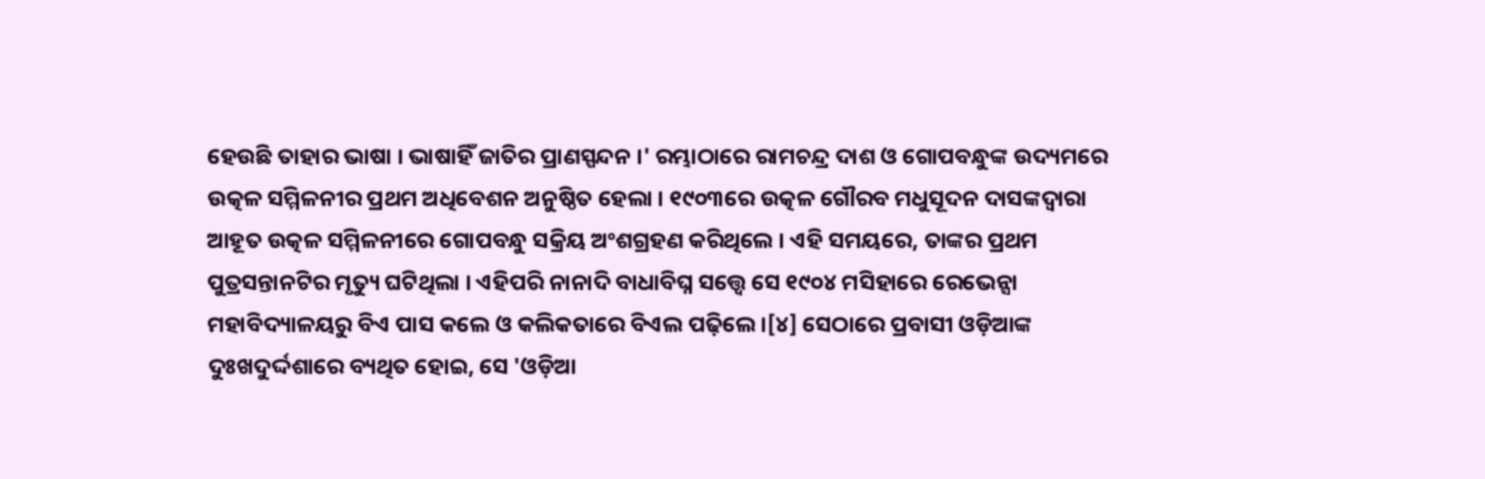ହେଉଛି ତାହାର ଭାଷା । ଭାଷାହିଁ ଜାତିର ପ୍ରାଣସ୍ପନ୍ଦନ ।' ରମ୍ଭାଠାରେ ରାମଚନ୍ଦ୍ର ଦାଶ ଓ ଗୋପବନ୍ଧୁଙ୍କ ଉଦ୍ୟମରେ ଉତ୍କଳ ସମ୍ମିଳନୀର ପ୍ରଥମ ଅଧିବେଶନ ଅନୁଷ୍ଠିତ ହେଲା । ୧୯୦୩ରେ ଉତ୍କଳ ଗୌରବ ମଧୁସୂଦନ ଦାସଙ୍କଦ୍ୱାରା ଆହୂତ ଉତ୍କଳ ସମ୍ମିଳନୀରେ ଗୋପବନ୍ଧୁ ସକ୍ରିୟ ଅଂଶଗ୍ରହଣ କରିଥିଲେ । ଏହି ସମୟରେ, ତାଙ୍କର ପ୍ରଥମ ପୁତ୍ରସନ୍ତାନଟିର ମୃତ୍ୟୁ ଘଟିଥିଲା । ଏହିପରି ନାନାଦି ବାଧାବିଘ୍ନ ସତ୍ତ୍ୱେ ସେ ୧୯୦୪ ମସିହାରେ ରେଭେନ୍ସା ମହାବିଦ୍ୟାଳୟରୁ ବିଏ ପାସ କଲେ ଓ କଲିକତାରେ ବିଏଲ ପଢ଼ିଲେ ।[୪] ସେଠାରେ ପ୍ରବାସୀ ଓଡ଼ିଆଙ୍କ ଦୁଃଖଦୁର୍ଦ୍ଦଶାରେ ବ୍ୟଥିତ ହୋଇ, ସେ 'ଓଡ଼ିଆ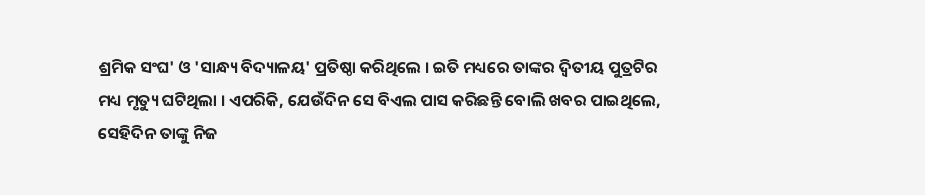ଶ୍ରମିକ ସଂଘ' ଓ 'ସାନ୍ଧ୍ୟ ବିଦ୍ୟାଳୟ' ପ୍ରତିଷ୍ଠା କରିଥିଲେ । ଇତି ମଧ୍ୟରେ ତାଙ୍କର ଦ୍ୱିତୀୟ ପୁତ୍ରଟିର ମଧ୍ୟ ମୃତ୍ୟୁ ଘଟିଥିଲା । ଏପରିକି, ଯେଉଁଦିନ ସେ ବିଏଲ ପାସ କରିଛନ୍ତି ବୋଲି ଖବର ପାଇଥିଲେ, ସେହିଦିନ ତାଙ୍କୁ ନିଜ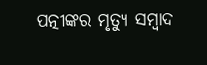ପତ୍ନୀଙ୍କର ମୃତ୍ୟୁ ସମ୍ବାଦ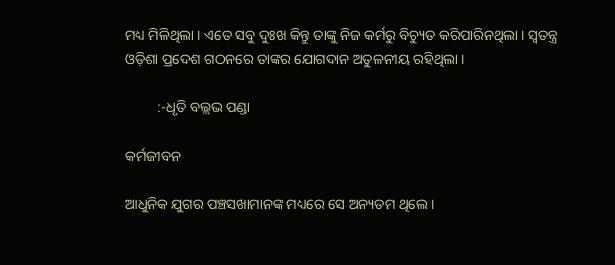ମଧ୍ୟ ମିଳିଥିଲା । ଏତେ ସବୁ ଦୁଃଖ କିନ୍ତୁ ତାଙ୍କୁ ନିଜ କର୍ମରୁ ବିଚ୍ୟୁତ କରିପାରିନଥିଲା । ସ୍ୱତନ୍ତ୍ର ଓଡ଼ିଶା ପ୍ରଦେଶ ଗଠନରେ ତାଙ୍କର ଯୋଗଦାନ ଅତୁଳନୀୟ ରହିଥିଲା ।

         :-ଧୃତି ବଲ୍ଲଭ ପଣ୍ଡା

କର୍ମଜୀବନ

ଆଧୁନିକ ଯୁଗର ପଞ୍ଚସଖାମାନଙ୍କ ମଧ୍ୟରେ ସେ ଅନ୍ୟତମ ଥିଲେ ।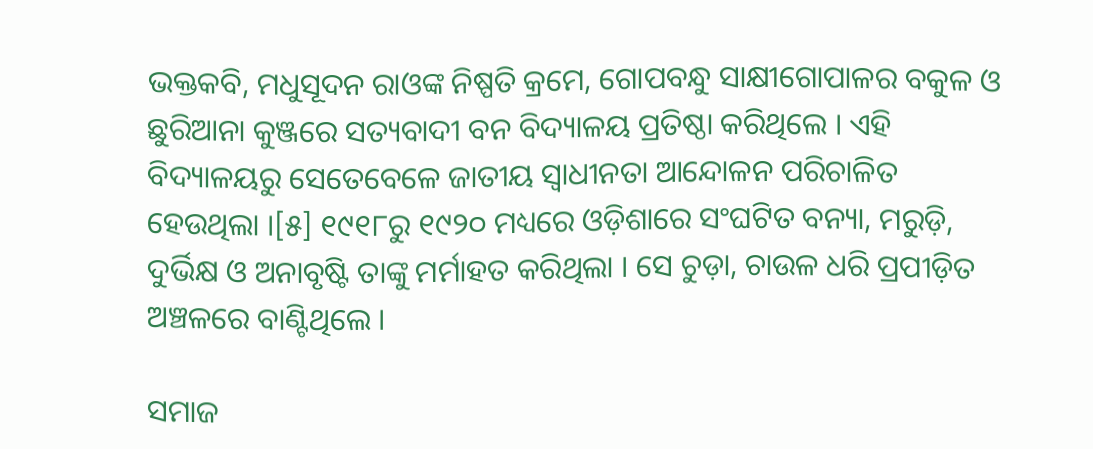ଭକ୍ତକବି, ମଧୁସୂଦନ ରାଓଙ୍କ ନିଷ୍ପତି କ୍ରମେ, ଗୋପବନ୍ଧୁ ସାକ୍ଷୀଗୋପାଳର ବକୁଳ ଓ ଛୁରିଆନା କୁଞ୍ଜରେ ସତ୍ୟବାଦୀ ବନ ବିଦ୍ୟାଳୟ ପ୍ରତିଷ୍ଠା କରିଥିଲେ । ଏହି ବିଦ୍ୟାଳୟରୁ ସେତେବେଳେ ଜାତୀୟ ସ୍ୱାଧୀନତା ଆନ୍ଦୋଳନ ପରିଚାଳିତ ହେଉଥିଲା ।[୫] ୧୯୧୮ରୁ ୧୯୨୦ ମଧ୍ୟରେ ଓଡ଼ିଶାରେ ସଂଘଟିତ ବନ୍ୟା, ମରୁଡ଼ି, ଦୁର୍ଭିକ୍ଷ ଓ ଅନାବୃଷ୍ଟି ତାଙ୍କୁ ମର୍ମାହତ କରିଥିଲା । ସେ ଚୁଡ଼ା, ଚାଉଳ ଧରି ପ୍ରପୀଡ଼ିତ ଅଞ୍ଚଳରେ ବାଣ୍ଟିଥିଲେ ।

ସମାଜ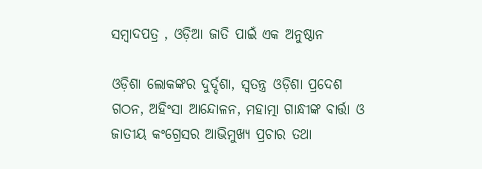ସମ୍ବାଦପତ୍ର , ଓଡ଼ିଆ ଜାତି ପାଇଁ ଏକ ଅନୁଷ୍ଠାନ

ଓଡ଼ିଶା ଲୋକଙ୍କର ଦୁର୍ଦ୍ଦଶା, ସ୍ୱତନ୍ତ୍ର ଓଡ଼ିଶା ପ୍ରଦେଶ ଗଠନ, ଅହିଂସା ଆନ୍ଦୋଳନ, ମହାତ୍ମା ଗାନ୍ଧୀଙ୍କ ବାର୍ତ୍ତା ଓ ଜାତୀୟ କଂଗ୍ରେସର ଆଭିମୁଖ୍ୟ ପ୍ରଚାର ତଥା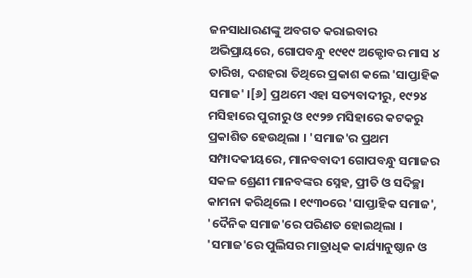ଜନସାଧାରଣଙ୍କୁ ଅବଗତ କରାଇବାର ଅଭିପ୍ରାୟରେ, ଗୋପବନ୍ଧୁ ୧୯୧୯ ଅକ୍ଟୋବର ମାସ ୪ ତାରିଖ, ଦଶହରା ତିଥିରେ ପ୍ରକାଶ କଲେ 'ସାପ୍ତାହିକ ସମାଜ' ।[୬] ପ୍ରଥମେ ଏହା ସତ୍ୟବାଦୀରୁ, ୧୯୨୪ ମସିହାରେ ପୁରୀରୁ ଓ ୧୯୨୭ ମସିହାରେ କଟକରୁ ପ୍ରକାଶିତ ହେଉଥିଲା । 'ସମାଜ'ର ପ୍ରଥମ ସମ୍ପାଦକୀୟରେ, ମାନବବାଦୀ ଗୋପବନ୍ଧୁ ସମାଜର ସକଳ ଶ୍ରେଣୀ ମାନବଙ୍କର ସ୍ନେହ, ପ୍ରୀତି ଓ ସଦିଚ୍ଛା କାମନା କରିଥିଲେ । ୧୯୩୦ରେ 'ସାପ୍ତାହିକ ସମାଜ', 'ଦୈନିକ ସମାଜ'ରେ ପରିଣତ ହୋଇଥିଲା । 'ସମାଜ'ରେ ପୁଲିସର ମାତ୍ରାଧିକ କାର୍ଯ୍ୟାନୁଷ୍ଠାନ ଓ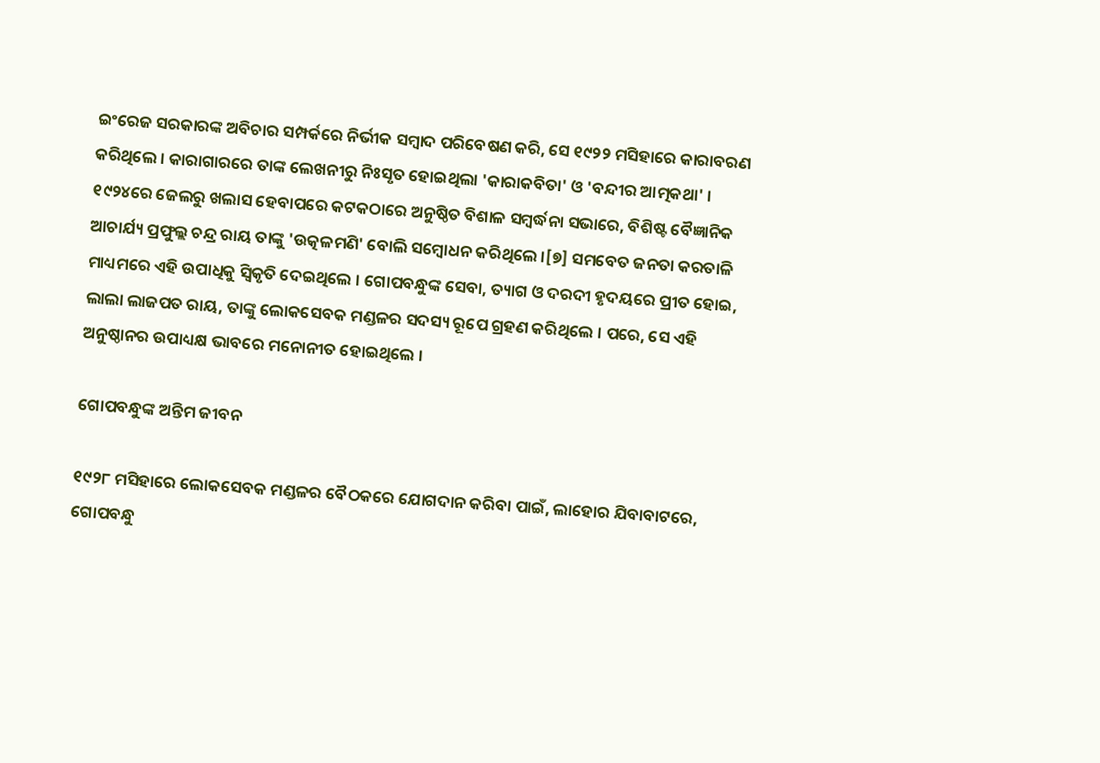ଇଂରେଜ ସରକାରଙ୍କ ଅବିଚାର ସମ୍ପର୍କରେ ନିର୍ଭୀକ ସମ୍ବାଦ ପରିବେଷଣ କରି, ସେ ୧୯୨୨ ମସିହାରେ କାରାବରଣ କରିଥିଲେ । କାରାଗାରରେ ତାଙ୍କ ଲେଖନୀରୁ ନିଃସୃତ ହୋଇଥିଲା 'କାରାକବିତା' ଓ 'ବନ୍ଦୀର ଆତ୍ମକଥା' । ୧୯୨୪ରେ ଜେଲରୁ ଖଲାସ ହେବାପରେ କଟକଠାରେ ଅନୁଷ୍ଠିତ ବିଶାଳ ସମ୍ବର୍ଦ୍ଧନା ସଭାରେ, ବିଶିଷ୍ଟ ବୈଜ୍ଞାନିକ ଆଚାର୍ଯ୍ୟ ପ୍ରଫୁଲ୍ଲ ଚନ୍ଦ୍ର ରାୟ ତାଙ୍କୁ 'ଉତ୍କଳମଣି' ବୋଲି ସମ୍ବୋଧନ କରିଥିଲେ ।[୭] ସମବେତ ଜନତା କରତାଳି ମାଧ୍ୟମରେ ଏହି ଉପାଧିକୁ ସ୍ୱିକୃତି ଦେଇଥିଲେ । ଗୋପବନ୍ଧୁଙ୍କ ସେବା, ତ୍ୟାଗ ଓ ଦରଦୀ ହୃଦୟରେ ପ୍ରୀତ ହୋଇ, ଲାଲା ଲାଜପତ ରାୟ, ତାଙ୍କୁ ଲୋକସେବକ ମଣ୍ଡଳର ସଦସ୍ୟ ରୂପେ ଗ୍ରହଣ କରିଥିଲେ । ପରେ, ସେ ଏହି ଅନୁଷ୍ଠାନର ଉପାଧ୍ୟକ୍ଷ ଭାବରେ ମନୋନୀତ ହୋଇଥିଲେ ।

ଗୋପବନ୍ଧୁଙ୍କ ଅନ୍ତିମ ଜୀବନ

୧୯୨୮ ମସିହାରେ ଲୋକସେବକ ମଣ୍ଡଳର ବୈଠକରେ ଯୋଗଦାନ କରିବା ପାଇଁ, ଲାହୋର ଯିବାବାଟରେ, ଗୋପବନ୍ଧୁ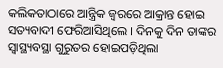କଲିକତାଠାରେ ଆନ୍ତ୍ରିକ ଜ୍ୱରରେ ଆକ୍ରାନ୍ତ ହୋଇ ସତ୍ୟବାଦୀ ଫେରିଆସିଥିଲେ । ଦିନକୁ ଦିନ ତାଙ୍କର ସ୍ୱାସ୍ଥ୍ୟବସ୍ଥା ଗୁରୁତର ହୋଇପଡ଼ିଥିଲା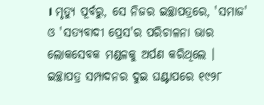। ମୃତ୍ୟୁ ପୂର୍ବରୁ, ସେ ନିଜର ଇଚ୍ଛାପତ୍ରରେ, 'ସମାଜ' ଓ 'ସତ୍ୟବାଦୀ ପ୍ରେସ'ର ପରିଚାଳନା ଭାର ଲୋକସେବକ ମଣ୍ଡଳକୁ ଅର୍ପଣ କରିଥିଲେ । ଇଚ୍ଛାପତ୍ର ସମ୍ପାଦନର ଦୁଇ ଘଣ୍ଟାପରେ ୧୯୨୮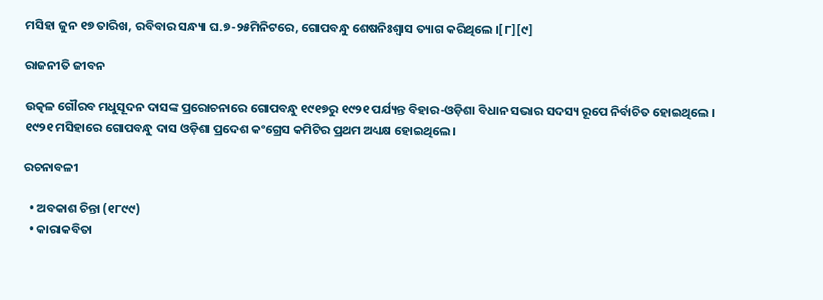ମସିହା ଜୁନ ୧୭ ତାରିଖ, ରବିବାର ସନ୍ଧ୍ୟା ଘ.୭-୨୫ମିନିଟରେ, ଗୋପବନ୍ଧୁ ଶେଷନିଃଶ୍ୱାସ ତ୍ୟାଗ କରିଥିଲେ ।[୮][୯]

ରାଜନୀତି ଜୀବନ

ଉତ୍କଳ ଗୌରବ ମଧୁସୂଦନ ଦାସଙ୍କ ପ୍ରରୋଚନାରେ ଗୋପବନ୍ଧୁ ୧୯୧୭ରୁ ୧୯୨୧ ପର୍ଯ୍ୟନ୍ତ ବିହାର-ଓଡ଼ିଶା ବିଧାନ ସଭାର ସଦସ୍ୟ ରୂପେ ନିର୍ବାଚିତ ହୋଇଥିଲେ । ୧୯୨୧ ମସିହାରେ ଗୋପବନ୍ଧୁ ଦାସ ଓଡ଼ିଶା ପ୍ରଦେଶ କଂଗ୍ରେସ କମିଟିର ପ୍ରଥମ ଅଧ୍ୟକ୍ଷ ହୋଇଥିଲେ।

ରଚନାବଳୀ

  • ଅବକାଶ ଚିନ୍ତା (୧୮୯୯)
  • କାରାକବିତା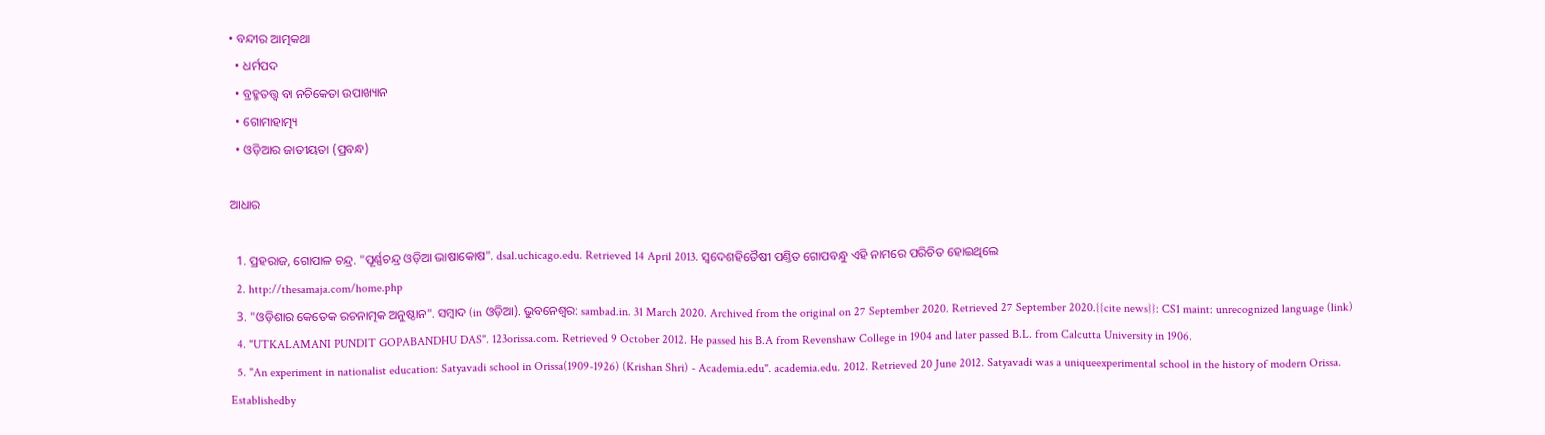• ବନ୍ଦୀର ଆତ୍ମକଥା
  • ଧର୍ମପଦ
  • ବ୍ରହ୍ମତତ୍ତ୍ବ ବା ନଚିକେତା ଉପାଖ୍ୟାନ
  • ଗୋମାହାତ୍ମ୍ୟ
  • ଓଡ଼ିଆର ଜାତୀୟତା (ପ୍ରବନ୍ଧ)

ଆଧାର

  1. ପ୍ରହରାଜ, ଗୋପାଳ ଚନ୍ଦ୍ର. "ପୂର୍ଣ୍ଣଚନ୍ଦ୍ର ଓଡ଼ିଆ ଭାଷାକୋଷ". dsal.uchicago.edu. Retrieved 14 April 2013. ସ୍ୱଦେଶହିତୈଷୀ ପଣ୍ତିତ ଗୋପବନ୍ଧୁ ଏହି ନାମରେ ପରିଚିତ ହୋଇଥିଲେ
  2. http://thesamaja.com/home.php
  3. "ଓଡ଼ିଶାର କେତେକ ରଚନାତ୍ମକ ଅନୁଷ୍ଠାନ". ସମ୍ବାଦ (in ଓଡ଼ିଆ). ଭୁବନେଶ୍ୱର: sambad.in. 31 March 2020. Archived from the original on 27 September 2020. Retrieved 27 September 2020.{{cite news}}: CS1 maint: unrecognized language (link)
  4. "UTKALAMANI PUNDIT GOPABANDHU DAS". 123orissa.com. Retrieved 9 October 2012. He passed his B.A from Revenshaw College in 1904 and later passed B.L. from Calcutta University in 1906.
  5. "An experiment in nationalist education: Satyavadi school in Orissa(1909-1926) (Krishan Shri) - Academia.edu". academia.edu. 2012. Retrieved 20 June 2012. Satyavadi was a uniqueexperimental school in the history of modern Orissa. Establishedby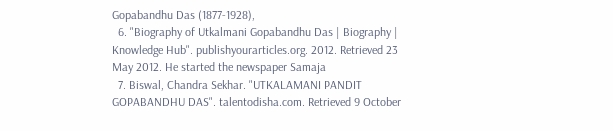Gopabandhu Das (1877-1928),
  6. "Biography of Utkalmani Gopabandhu Das | Biography | Knowledge Hub". publishyourarticles.org. 2012. Retrieved 23 May 2012. He started the newspaper Samaja
  7. Biswal, Chandra Sekhar. "UTKALAMANI PANDIT GOPABANDHU DAS". talentodisha.com. Retrieved 9 October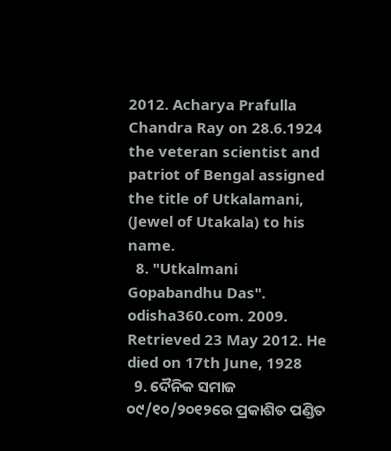2012. Acharya Prafulla Chandra Ray on 28.6.1924 the veteran scientist and patriot of Bengal assigned the title of Utkalamani, (Jewel of Utakala) to his name.
  8. "Utkalmani Gopabandhu Das". odisha360.com. 2009. Retrieved 23 May 2012. He died on 17th June, 1928
  9. ଦୈନିକ ସମାଜ ୦୯/୧୦/୨୦୧୨ରେ ପ୍ରକାଶିତ ପଣ୍ଡିତ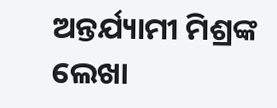ଅନ୍ତର୍ଯ୍ୟାମୀ ମିଶ୍ରଙ୍କ ଲେଖା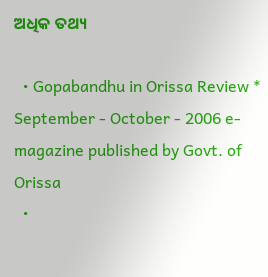ଅଧିକ ତଥ୍ୟ

  • Gopabandhu in Orissa Review * September - October - 2006 e-magazine published by Govt. of Orissa
  •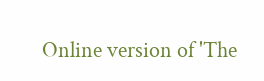Online version of 'The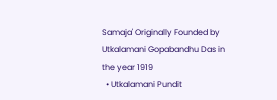Samaja' Originally Founded by Utkalamani Gopabandhu Das in the year 1919
  • Utkalamani Pundit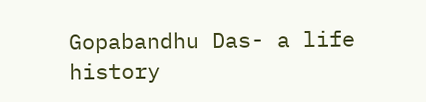Gopabandhu Das- a life history